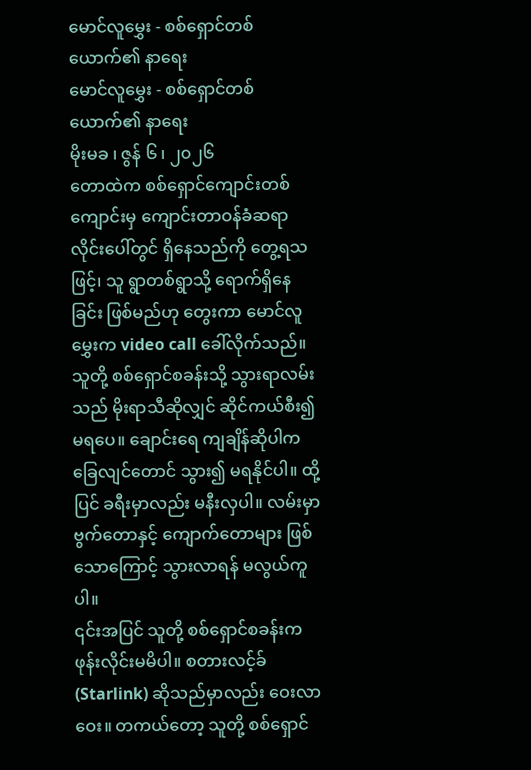မောင်လူမွှေး - စစ်ရှောင်တစ်ယောက်၏ နာရေး
မောင်လူမွှေး - စစ်ရှောင်တစ်ယောက်၏ နာရေး
မိုးမခ ၊ ဇွန် ၆ ၊ ၂၀၂၆
တောထဲက စစ်ရှောင်ကျောင်းတစ်ကျောင်းမှ ကျောင်းတာဝန်ခံဆရာ လိုင်းပေါ်တွင် ရှိနေသည်ကို တွေ့ရသဖြင့်၊ သူ ရွာတစ်ရွာသို့ ရောက်ရှိနေခြင်း ဖြစ်မည်ဟု တွေးကာ မောင်လူမွှေးက video call ခေါ်လိုက်သည်။ သူတို့ စစ်ရှောင်စခန်းသို့ သွားရာလမ်းသည် မိုးရာသီဆိုလျှင် ဆိုင်ကယ်စီး၍ မရပေ။ ချောင်းရေ ကျချိန်ဆိုပါက ခြေလျင်တောင် သွား၍ မရနိုင်ပါ။ ထို့ပြင် ခရီးမှာလည်း မနီးလှပါ။ လမ်းမှာ ဗွက်တောနှင့် ကျောက်တောများ ဖြစ်သောကြောင့် သွားလာရန် မလွယ်ကူပါ။
၎င်းအပြင် သူတို့ စစ်ရှောင်စခန်းက ဖုန်းလိုင်းမမိပါ။ စတားလင့်ခ် (Starlink) ဆိုသည်မှာလည်း ဝေးလာဝေး။ တကယ်တော့ သူတို့ စစ်ရှောင်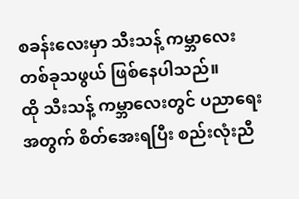စခန်းလေးမှာ သီးသန့် ကမ္ဘာလေး တစ်ခုသဖွယ် ဖြစ်နေပါသည်။
ထို သီးသန့် ကမ္ဘာလေးတွင် ပညာရေးအတွက် စိတ်အေးရပြီး စည်းလုံးညီ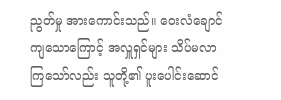ညွတ်မှု အားကောင်းသည်။ ဝေးလံချောင်ကျသောကြောင့် အလှူရှင်များ သိပ်မလာကြသော်လည်း သူတို့၏ ပူးပေါင်းဆောင်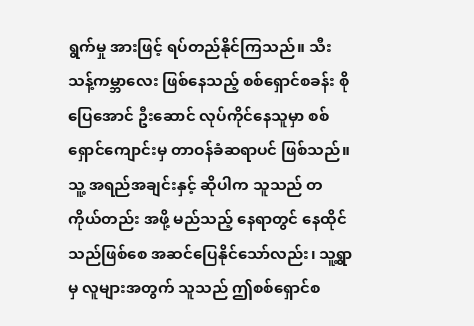ရွက်မှု အားဖြင့် ရပ်တည်နိုင်ကြသည်။ သီးသန့်ကမ္ဘာလေး ဖြစ်နေသည့် စစ်ရှောင်စခန်း စိုပြေအောင် ဦးဆောင် လုပ်ကိုင်နေသူမှာ စစ်ရှောင်ကျောင်းမှ တာဝန်ခံဆရာပင် ဖြစ်သည်။
သူ့ အရည်အချင်းနှင့် ဆိုပါက သူသည် တကိုယ်တည်း အဖို့ မည်သည့် နေရာတွင် နေထိုင်သည်ဖြစ်စေ အဆင်ပြေနိုင်သော်လည်း၊ သူ့ရွာမှ လူများအတွက် သူသည် ဤစစ်ရှောင်စ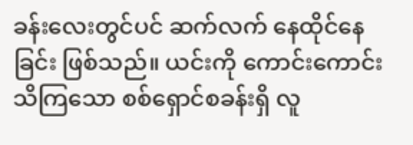ခန်းလေးတွင်ပင် ဆက်လက် နေထိုင်နေခြင်း ဖြစ်သည်။ ယင်းကို ကောင်းကောင်းသိကြသော စစ်ရှောင်စခန်းရှိ လူ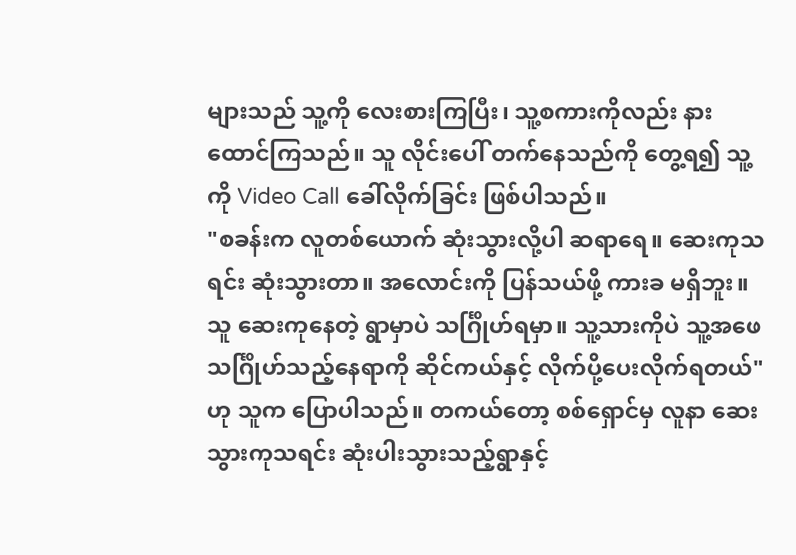များသည် သူ့ကို လေးစားကြပြီး၊ သူ့စကားကိုလည်း နားထောင်ကြသည်။ သူ လိုင်းပေါ် တက်နေသည်ကို တွေ့ရ၍ သူ့ကို Video Call ခေါ်လိုက်ခြင်း ဖြစ်ပါသည်။
"စခန်းက လူတစ်ယောက် ဆုံးသွားလို့ပါ ဆရာရေ။ ဆေးကုသရင်း ဆုံးသွားတာ။ အလောင်းကို ပြန်သယ်ဖို့ ကားခ မရှိဘူး။ သူ ဆေးကုနေတဲ့ ရွာမှာပဲ သင်္ဂြိုဟ်ရမှာ။ သူ့သားကိုပဲ သူ့အဖေ သင်္ဂြိုဟ်သည့်နေရာကို ဆိုင်ကယ်နှင့် လိုက်ပို့ပေးလိုက်ရတယ်" ဟု သူက ပြောပါသည်။ တကယ်တော့ စစ်ရှောင်မှ လူနာ ဆေးသွားကုသရင်း ဆုံးပါးသွားသည့်ရွာနှင့်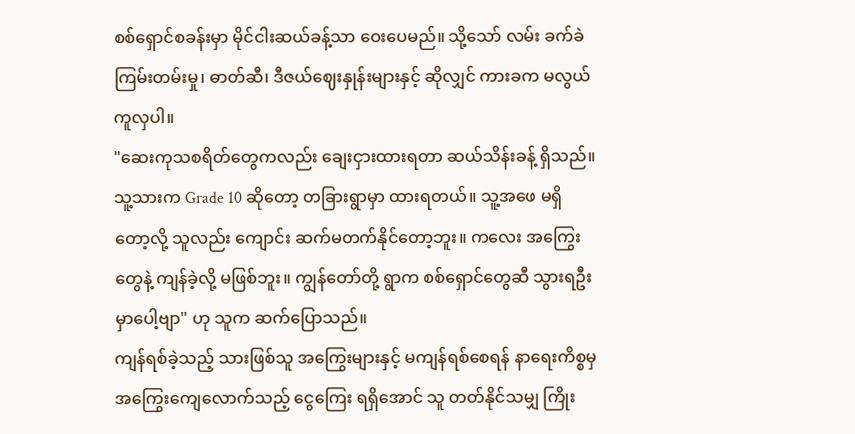စစ်ရှောင်စခန်းမှာ မိုင်ငါးဆယ်ခန့်သာ ဝေးပေမည်။ သို့သော် လမ်း ခက်ခဲကြမ်းတမ်းမှု၊ ဓာတ်ဆီ၊ ဒီဇယ်ဈေးနှုန်းများနှင့် ဆိုလျှင် ကားခက မလွယ်ကူလှပါ။
"ဆေးကုသစရိတ်တွေကလည်း ချေးငှားထားရတာ ဆယ်သိန်းခန့် ရှိသည်။ သူ့သားက Grade 10 ဆိုတော့ တခြားရွာမှာ ထားရတယ်။ သူ့အဖေ မရှိတော့လို့ သူလည်း ကျောင်း ဆက်မတက်နိုင်တော့ဘူး။ ကလေး အကြွေးတွေနဲ့ ကျန်ခဲ့လို့ မဖြစ်ဘူး။ ကျွန်တော်တို့ ရွာက စစ်ရှောင်တွေဆီ သွားရဦးမှာပေါ့ဗျာ" ဟု သူက ဆက်ပြောသည်။
ကျန်ရစ်ခဲ့သည့် သားဖြစ်သူ အကြွေးများနှင့် မကျန်ရစ်စေရန် နာရေးကိစ္စမှ အကြွေးကျေလောက်သည့် ငွေကြေး ရရှိအောင် သူ တတ်နိုင်သမျှ ကြိုး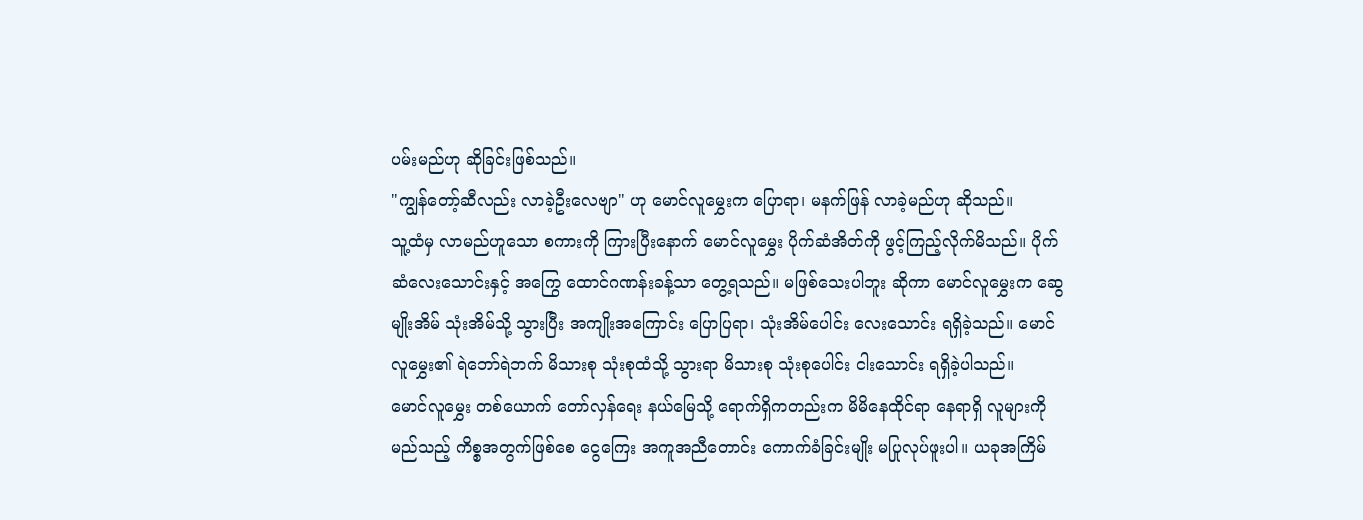ပမ်းမည်ဟု ဆိုခြင်းဖြစ်သည်။
"ကျွန်တော့်ဆီလည်း လာခဲ့ဦးလေဗျာ" ဟု မောင်လူမွှေးက ပြောရာ၊ မနက်ဖြန် လာခဲ့မည်ဟု ဆိုသည်။
သူ့ထံမှ လာမည်ဟူသော စကားကို ကြားပြီးနောက် မောင်လူမွှေး ပိုက်ဆံအိတ်ကို ဖွင့်ကြည့်လိုက်မိသည်။ ပိုက်ဆံလေးသောင်းနှင့် အကြွေ ထောင်ဂဏန်းခန့်သာ တွေ့ရသည်။ မဖြစ်သေးပါဘူး ဆိုကာ မောင်လူမွှေးက ဆွေမျိုးအိမ် သုံးအိမ်သို့ သွားပြီး အကျိုးအကြောင်း ပြောပြရာ၊ သုံးအိမ်ပေါင်း လေးသောင်း ရရှိခဲ့သည်။ မောင်လူမွှေး၏ ရဲဘော်ရဲဘက် မိသားစု သုံးစုထံသို့ သွားရာ မိသားစု သုံးစုပေါင်း ငါးသောင်း ရရှိခဲ့ပါသည်။
မောင်လူမွှေး တစ်ယောက် တော်လှန်ရေး နယ်မြေသို့ ရောက်ရှိကတည်းက မိမိနေထိုင်ရာ နေရာရှိ လူများကို မည်သည့် ကိစ္စအတွက်ဖြစ်စေ ငွေကြေး အကူအညီတောင်း ကောက်ခံခြင်းမျိုး မပြုလုပ်ဖူးပါ။ ယခုအကြိမ်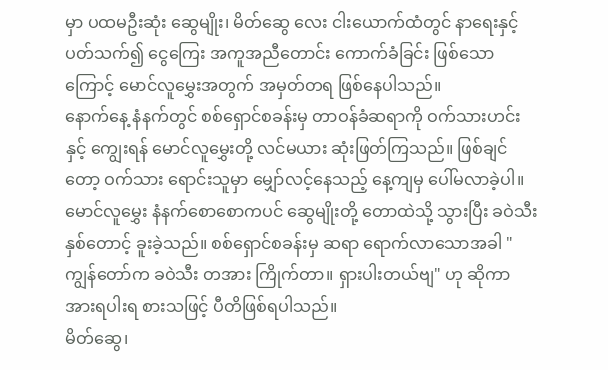မှာ ပထမဦးဆုံး ဆွေမျိုး၊ မိတ်ဆွေ လေး ငါးယောက်ထံတွင် နာရေးနှင့် ပတ်သက်၍ ငွေကြေး အကူအညီတောင်း ကောက်ခံခြင်း ဖြစ်သောကြောင့် မောင်လူမွှေးအတွက် အမှတ်တရ ဖြစ်နေပါသည်။
နောက်နေ့ နံနက်တွင် စစ်ရှောင်စခန်းမှ တာဝန်ခံဆရာကို ဝက်သားဟင်းနှင့် ကျွေးရန် မောင်လူမွှေးတို့ လင်မယား ဆုံးဖြတ်ကြသည်။ ဖြစ်ချင်တော့ ဝက်သား ရောင်းသူမှာ မျှော်လင့်နေသည့် နေ့ကျမှ ပေါ်မလာခဲ့ပါ။ မောင်လူမွှေး နံနက်စောစောကပင် ဆွေမျိုးတို့ တောထဲသို့ သွားပြီး ခဝဲသီး နှစ်တောင့် ခူးခဲ့သည်။ စစ်ရှောင်စခန်းမှ ဆရာ ရောက်လာသောအခါ "ကျွန်တော်က ခဝဲသီး တအား ကြိုက်တာ။ ရှားပါးတယ်ဗျ" ဟု ဆိုကာ အားရပါးရ စားသဖြင့် ပီတိဖြစ်ရပါသည်။
မိတ်ဆွေ၊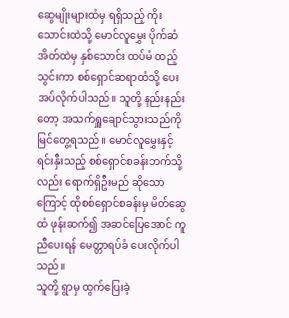ဆွေမျိုးများထံမှ ရရှိသည့် ကိုးသောင်းထဲသို့ မောင်လူမွှေး ပိုက်ဆံအိတ်ထဲမှ နှစ်သောင်း ထပ်မံ ထည့်သွင်းကာ စစ်ရှောင်ဆရာထံသို့ ပေးအပ်လိုက်ပါသည်။ သူတို့ နည်းနည်းတော့ အသက်ရှူချောင်သွားသည်ကို မြင်တွေ့ရသည်။ မောင်လူမွှေးနှင့် ရင်းနှီးသည့် စစ်ရှောင်စခန်းဘက်သို့လည်း ရောက်ရှိဦးမည် ဆိုသောကြောင့် ထိုစစ်ရှောင်စခန်းမှ မိတ်ဆွေထံ ဖုန်းဆက်၍ အဆင်ပြေအောင် ကူညီပေးရန် မေတ္တာရပ်ခံ ပေးလိုက်ပါသည်။
သူတို့ ရွာမှ ထွက်ပြေးခဲ့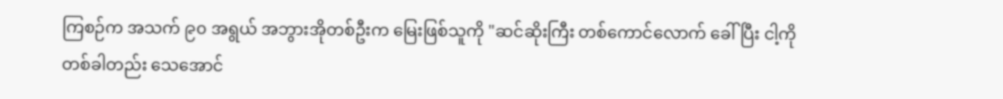ကြစဉ်က အသက် ၉၀ အရွယ် အဘွားအိုတစ်ဦးက မြေးဖြစ်သူကို "ဆင်ဆိုးကြီး တစ်ကောင်လောက် ခေါ်ပြီး ငါ့ကို တစ်ခါတည်း သေအောင်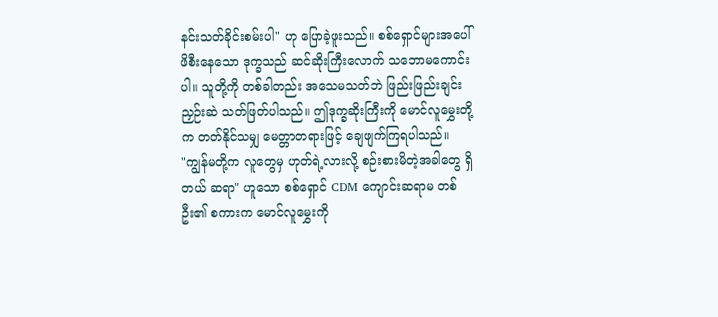နင်းသတ်ခိုင်းစမ်းပါ" ဟု ပြောခဲ့ဖူးသည်။ စစ်ရှောင်များအပေါ် ဖိစီးနေသော ဒုက္ခသည် ဆင်ဆိုးကြီးလောက် သဘောမကောင်းပါ။ သူတို့ကို တစ်ခါတည်း အသေမသတ်ဘဲ ဖြည်းဖြည်းချင်း ညှဉ်းဆဲ သတ်ဖြတ်ပါသည်။ ဤဒုက္ခဆိုးကြီးကို မောင်လူမွှေးတို့က တတ်နိုင်သမျှ မေတ္တာတရားဖြင့် ချေဖျက်ကြရပါသည်။
"ကျွန်မတို့က လူတွေမှ ဟုတ်ရဲ့လားလို့ စဉ်းစားမိတဲ့အခါတွေ ရှိတယ် ဆရာ" ဟူသော စစ်ရှောင် CDM ကျောင်းဆရာမ တစ်ဦး၏ စကားက မောင်လူမွှေးကို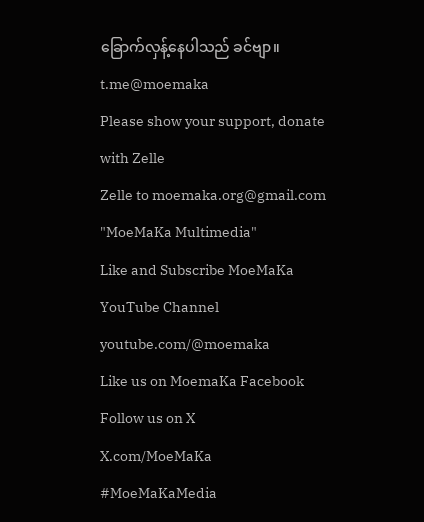ခြောက်လှန့်နေပါသည် ခင်ဗျာ။
t.me@moemaka
Please show your support, donate with Zelle
Zelle to moemaka.org@gmail.com "MoeMaKa Multimedia"
Like and Subscribe MoeMaKa YouTube Channel
youtube.com/@moemaka
Like us on MoemaKa Facebook
Follow us on X
X.com/MoeMaKa
#MoeMaKaMedia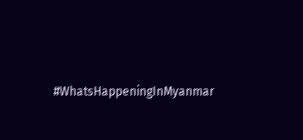#WhatsHappeningInMyanmar